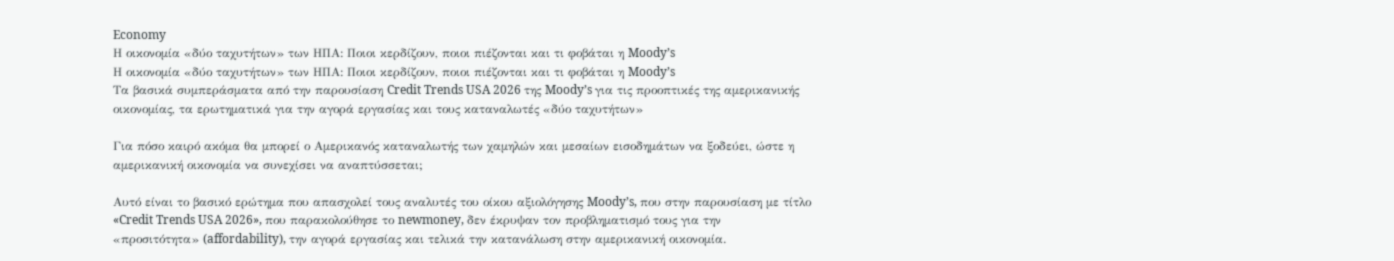Economy
Η οικονομία «δύο ταχυτήτων» των ΗΠΑ: Ποιοι κερδίζουν, ποιοι πιέζονται και τι φοβάται η Moody’s
Η οικονομία «δύο ταχυτήτων» των ΗΠΑ: Ποιοι κερδίζουν, ποιοι πιέζονται και τι φοβάται η Moody’s
Τα βασικά συμπεράσματα από την παρουσίαση Credit Trends USA 2026 της Moody’s για τις προοπτικές της αμερικανικής οικονομίας, τα ερωτηματικά για την αγορά εργασίας και τους καταναλωτές «δύο ταχυτήτων»

Για πόσο καιρό ακόμα θα μπορεί ο Αμερικανός καταναλωτής των χαμηλών και μεσαίων εισοδημάτων να ξοδεύει, ώστε η αμερικανική οικονομία να συνεχίσει να αναπτύσσεται;

Αυτό είναι το βασικό ερώτημα που απασχολεί τους αναλυτές του οίκου αξιολόγησης Moody’s, που στην παρουσίαση με τίτλο «Credit Trends USA 2026», που παρακολούθησε το newmoney, δεν έκρυψαν τον προβληματισμό τους για την «προσιτότητα» (affordability), την αγορά εργασίας και τελικά την κατανάλωση στην αμερικανική οικονομία.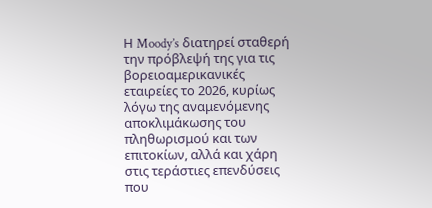Η Moody’s διατηρεί σταθερή την πρόβλεψή της για τις βορειοαμερικανικές εταιρείες το 2026, κυρίως λόγω της αναμενόμενης αποκλιμάκωσης του πληθωρισμού και των επιτοκίων, αλλά και χάρη στις τεράστιες επενδύσεις που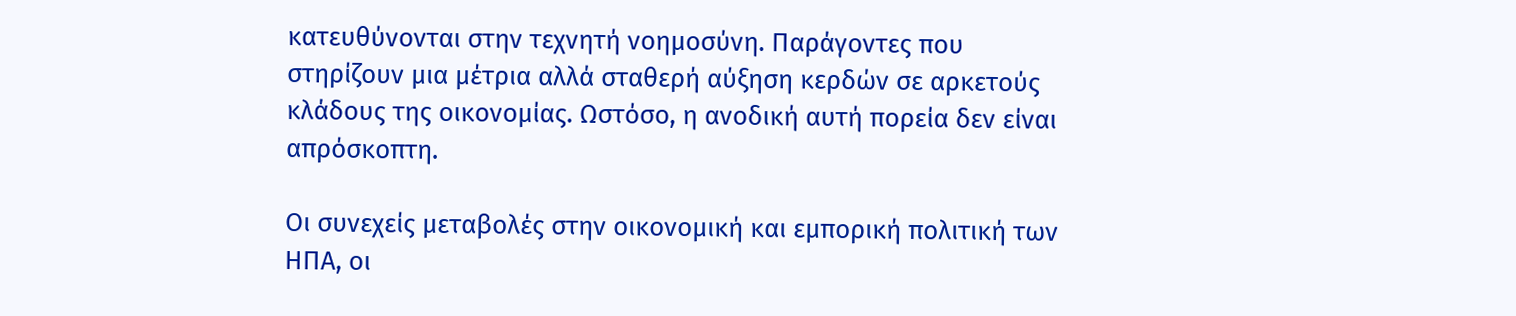κατευθύνονται στην τεχνητή νοημοσύνη. Παράγοντες που στηρίζουν μια μέτρια αλλά σταθερή αύξηση κερδών σε αρκετούς κλάδους της οικονομίας. Ωστόσο, η ανοδική αυτή πορεία δεν είναι απρόσκοπτη.

Οι συνεχείς μεταβολές στην οικονομική και εμπορική πολιτική των ΗΠΑ, οι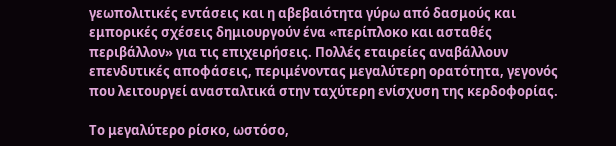γεωπολιτικές εντάσεις και η αβεβαιότητα γύρω από δασμούς και εμπορικές σχέσεις δημιουργούν ένα «περίπλοκο και ασταθές περιβάλλον» για τις επιχειρήσεις. Πολλές εταιρείες αναβάλλουν επενδυτικές αποφάσεις, περιμένοντας μεγαλύτερη ορατότητα, γεγονός που λειτουργεί ανασταλτικά στην ταχύτερη ενίσχυση της κερδοφορίας.

Το μεγαλύτερο ρίσκο, ωστόσο,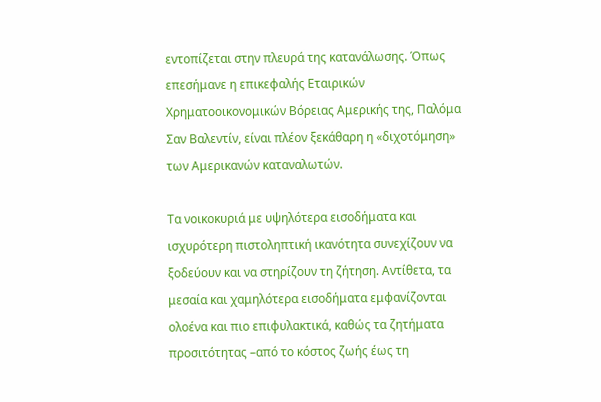εντοπίζεται στην πλευρά της κατανάλωσης. Όπως επεσήμανε η επικεφαλής Εταιρικών Χρηματοοικονομικών Βόρειας Αμερικής της, Παλόμα Σαν Βαλεντίν, είναι πλέον ξεκάθαρη η «διχοτόμηση» των Αμερικανών καταναλωτών.

Τα νοικοκυριά με υψηλότερα εισοδήματα και ισχυρότερη πιστοληπτική ικανότητα συνεχίζουν να ξοδεύουν και να στηρίζουν τη ζήτηση. Αντίθετα, τα μεσαία και χαμηλότερα εισοδήματα εμφανίζονται ολοένα και πιο επιφυλακτικά, καθώς τα ζητήματα προσιτότητας –από το κόστος ζωής έως τη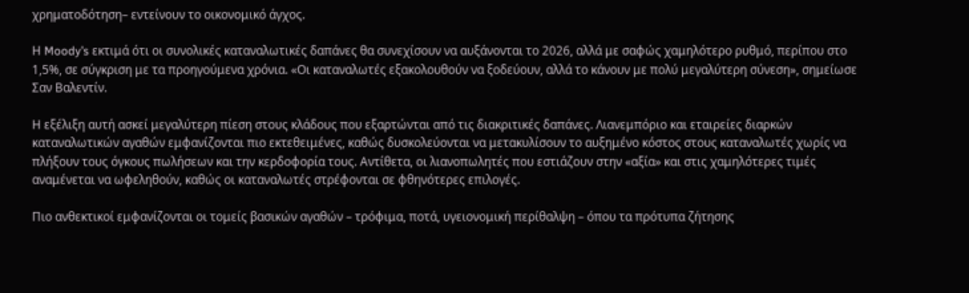χρηματοδότηση– εντείνουν το οικονομικό άγχος.

Η Moody’s εκτιμά ότι οι συνολικές καταναλωτικές δαπάνες θα συνεχίσουν να αυξάνονται το 2026, αλλά με σαφώς χαμηλότερο ρυθμό, περίπου στο 1,5%, σε σύγκριση με τα προηγούμενα χρόνια. «Οι καταναλωτές εξακολουθούν να ξοδεύουν, αλλά το κάνουν με πολύ μεγαλύτερη σύνεση», σημείωσε Σαν Βαλεντίν.

Η εξέλιξη αυτή ασκεί μεγαλύτερη πίεση στους κλάδους που εξαρτώνται από τις διακριτικές δαπάνες. Λιανεμπόριο και εταιρείες διαρκών καταναλωτικών αγαθών εμφανίζονται πιο εκτεθειμένες, καθώς δυσκολεύονται να μετακυλίσουν το αυξημένο κόστος στους καταναλωτές χωρίς να πλήξουν τους όγκους πωλήσεων και την κερδοφορία τους. Αντίθετα, οι λιανοπωλητές που εστιάζουν στην «αξία» και στις χαμηλότερες τιμές αναμένεται να ωφεληθούν, καθώς οι καταναλωτές στρέφονται σε φθηνότερες επιλογές.

Πιο ανθεκτικοί εμφανίζονται οι τομείς βασικών αγαθών – τρόφιμα, ποτά, υγειονομική περίθαλψη – όπου τα πρότυπα ζήτησης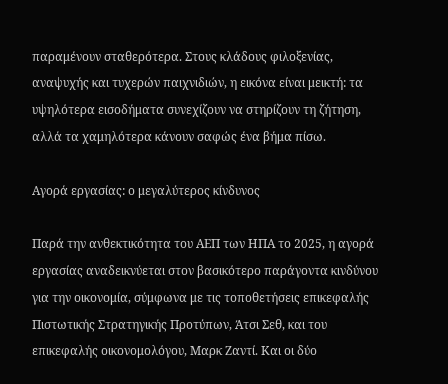παραμένουν σταθερότερα. Στους κλάδους φιλοξενίας, αναψυχής και τυχερών παιχνιδιών, η εικόνα είναι μεικτή: τα υψηλότερα εισοδήματα συνεχίζουν να στηρίζουν τη ζήτηση, αλλά τα χαμηλότερα κάνουν σαφώς ένα βήμα πίσω.

Αγορά εργασίας: ο μεγαλύτερος κίνδυνος

Παρά την ανθεκτικότητα του ΑΕΠ των ΗΠΑ το 2025, η αγορά εργασίας αναδεικνύεται στον βασικότερο παράγοντα κινδύνου για την οικονομία, σύμφωνα με τις τοποθετήσεις επικεφαλής Πιστωτικής Στρατηγικής Προτύπων, Άτσι Σεθ, και του επικεφαλής οικονομολόγου, Μαρκ Ζαντί. Και οι δύο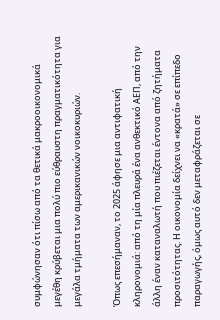συμφώνησαν ότι πίσω από τα θετικά μακροοικονομικά μεγέθη κρύβεται μια πολύ πιο εύθραυστη πραγματικότητα για μεγάλα τμήματα των αμερικανικών νοικοκυριών.

Όπως επεσήμαναν, το 2025 άφησε μια αντιφατική κληρονομιά: από τη μία πλευρά ένα ανθεκτικό ΑΕΠ, από την άλλη έναν καταναλωτή που πιέζεται έντονα από ζητήματα προσιτότητας. Η οικονομία δείχνει να «κρατά» σε επίπεδο παραγωγής, όμως αυτό δεν μεταφράζεται σε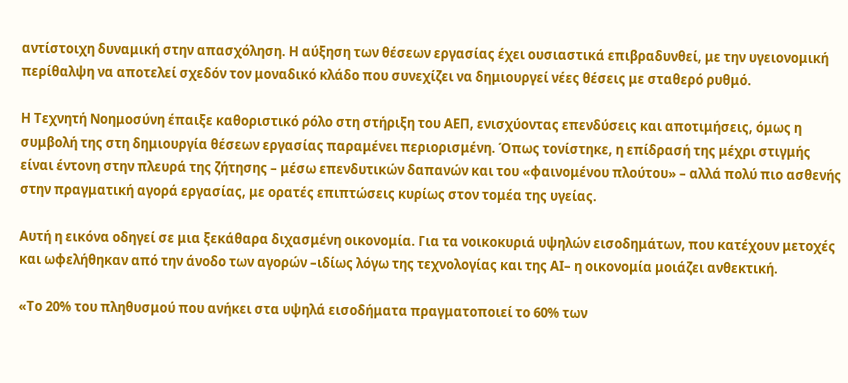αντίστοιχη δυναμική στην απασχόληση. Η αύξηση των θέσεων εργασίας έχει ουσιαστικά επιβραδυνθεί, με την υγειονομική περίθαλψη να αποτελεί σχεδόν τον μοναδικό κλάδο που συνεχίζει να δημιουργεί νέες θέσεις με σταθερό ρυθμό.

Η Τεχνητή Νοημοσύνη έπαιξε καθοριστικό ρόλο στη στήριξη του ΑΕΠ, ενισχύοντας επενδύσεις και αποτιμήσεις, όμως η συμβολή της στη δημιουργία θέσεων εργασίας παραμένει περιορισμένη. Όπως τονίστηκε, η επίδρασή της μέχρι στιγμής είναι έντονη στην πλευρά της ζήτησης – μέσω επενδυτικών δαπανών και του «φαινομένου πλούτου» – αλλά πολύ πιο ασθενής στην πραγματική αγορά εργασίας, με ορατές επιπτώσεις κυρίως στον τομέα της υγείας.

Αυτή η εικόνα οδηγεί σε μια ξεκάθαρα διχασμένη οικονομία. Για τα νοικοκυριά υψηλών εισοδημάτων, που κατέχουν μετοχές και ωφελήθηκαν από την άνοδο των αγορών –ιδίως λόγω της τεχνολογίας και της ΑΙ– η οικονομία μοιάζει ανθεκτική.

«Το 20% του πληθυσμού που ανήκει στα υψηλά εισοδήματα πραγματοποιεί το 60% των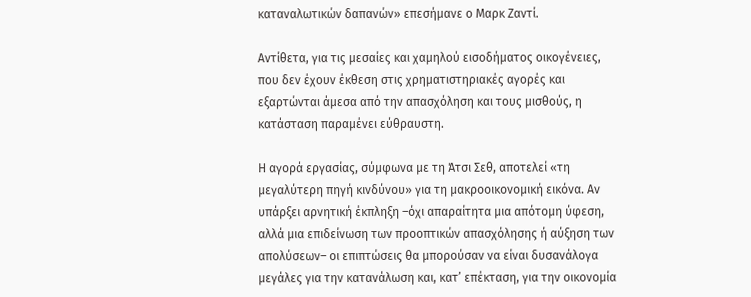καταναλωτικών δαπανών» επεσήμανε ο Μαρκ Ζαντί.

Αντίθετα, για τις μεσαίες και χαμηλού εισοδήματος οικογένειες, που δεν έχουν έκθεση στις χρηματιστηριακές αγορές και εξαρτώνται άμεσα από την απασχόληση και τους μισθούς, η κατάσταση παραμένει εύθραυστη.

Η αγορά εργασίας, σύμφωνα με τη Άτσι Σεθ, αποτελεί «τη μεγαλύτερη πηγή κινδύνου» για τη μακροοικονομική εικόνα. Αν υπάρξει αρνητική έκπληξη –όχι απαραίτητα μια απότομη ύφεση, αλλά μια επιδείνωση των προοπτικών απασχόλησης ή αύξηση των απολύσεων– οι επιπτώσεις θα μπορούσαν να είναι δυσανάλογα μεγάλες για την κατανάλωση και, κατ’ επέκταση, για την οικονομία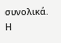συνολικά. Η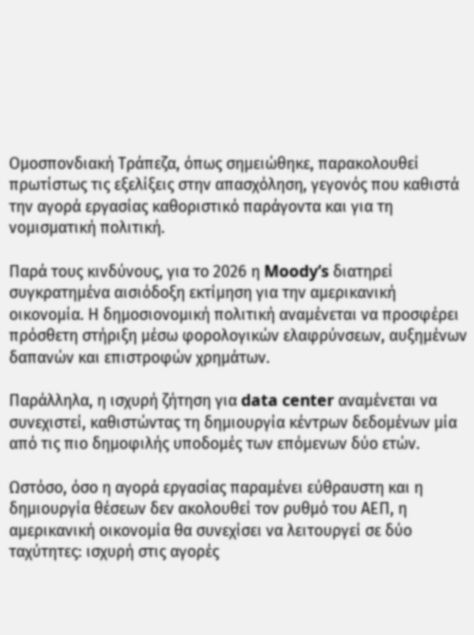Ομοσπονδιακή Τράπεζα, όπως σημειώθηκε, παρακολουθεί πρωτίστως τις εξελίξεις στην απασχόληση, γεγονός που καθιστά την αγορά εργασίας καθοριστικό παράγοντα και για τη νομισματική πολιτική.

Παρά τους κινδύνους, για το 2026 η Moody’s διατηρεί συγκρατημένα αισιόδοξη εκτίμηση για την αμερικανική οικονομία. Η δημοσιονομική πολιτική αναμένεται να προσφέρει πρόσθετη στήριξη μέσω φορολογικών ελαφρύνσεων, αυξημένων δαπανών και επιστροφών χρημάτων.

Παράλληλα, η ισχυρή ζήτηση για data center αναμένεται να συνεχιστεί, καθιστώντας τη δημιουργία κέντρων δεδομένων μία από τις πιο δημοφιλής υποδομές των επόμενων δύο ετών.

Ωστόσο, όσο η αγορά εργασίας παραμένει εύθραυστη και η δημιουργία θέσεων δεν ακολουθεί τον ρυθμό του ΑΕΠ, η αμερικανική οικονομία θα συνεχίσει να λειτουργεί σε δύο ταχύτητες: ισχυρή στις αγορές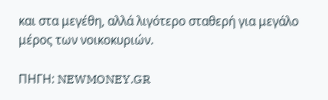και στα μεγέθη, αλλά λιγότερο σταθερή για μεγάλο μέρος των νοικοκυριών.

ΠΗΓΗ: NEWMONEY.GR